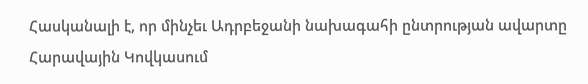Հասկանալի է, որ մինչեւ Ադրբեջանի նախագահի ընտրության ավարտը Հարավային Կովկասում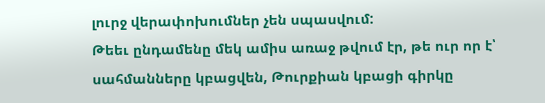լուրջ վերափոխումներ չեն սպասվում:
Թեեւ ընդամենը մեկ ամիս առաջ թվում էր, թե ուր որ է՝ սահմանները կբացվեն, Թուրքիան կբացի գիրկը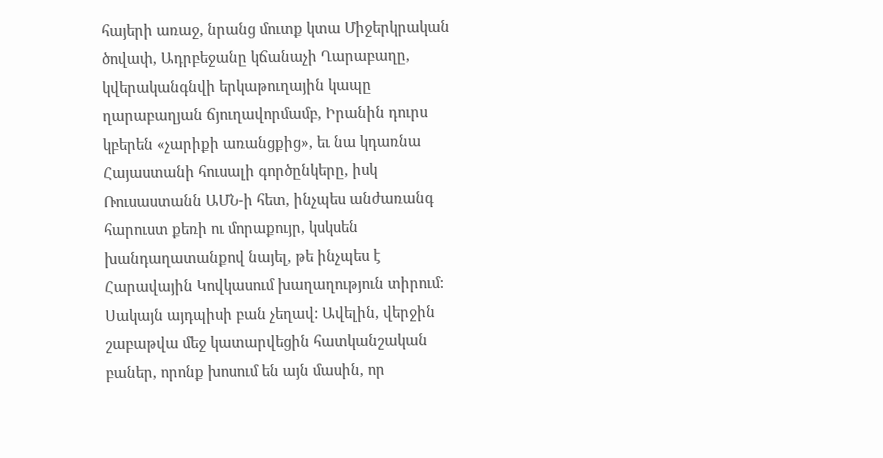հայերի առաջ, նրանց մուտք կտա Միջերկրական ծովափ, Ադրբեջանը կճանաչի Ղարաբաղը, կվերականգնվի երկաթուղային կապը ղարաբաղյան ճյուղավորմամբ, Իրանին դուրս կբերեն «չարիքի առանցքից», եւ նա կդառնա Հայաստանի հուսալի գործընկերը, իսկ Ռուսաստանն ԱՄՆ-ի հետ, ինչպես անժառանգ հարուստ քեռի ու մորաքույր, կսկսեն խանդաղատանքով նայել, թե ինչպես է Հարավային Կովկասում խաղաղություն տիրում:
Սակայն այդպիսի բան չեղավ: Ավելին, վերջին շաբաթվա մեջ կատարվեցին հատկանշական բաներ, որոնք խոսում են այն մասին, որ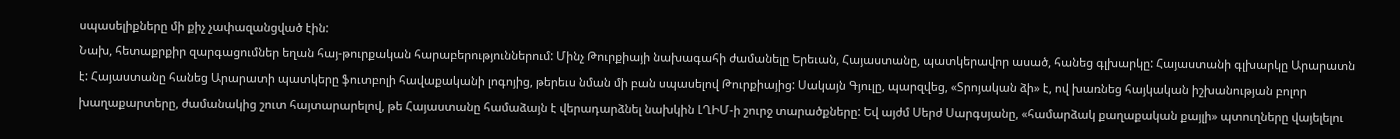սպասելիքները մի քիչ չափազանցված էին:
Նախ, հետաքրքիր զարգացումներ եղան հայ-թուրքական հարաբերություններում: Մինչ Թուրքիայի նախագահի ժամանելը Երեւան, Հայաստանը, պատկերավոր ասած, հանեց գլխարկը: Հայաստանի գլխարկը Արարատն է: Հայաստանը հանեց Արարատի պատկերը ֆուտբոլի հավաքականի լոգոյից, թերեւս նման մի բան սպասելով Թուրքիայից: Սակայն Գյուլը, պարզվեց, «Տրոյական ձի» է, ով խառնեց հայկական իշխանության բոլոր խաղաքարտերը, ժամանակից շուտ հայտարարելով, թե Հայաստանը համաձայն է վերադարձնել նախկին ԼՂԻՄ-ի շուրջ տարածքները: Եվ այժմ Սերժ Սարգսյանը, «համարձակ քաղաքական քայլի» պտուղները վայելելու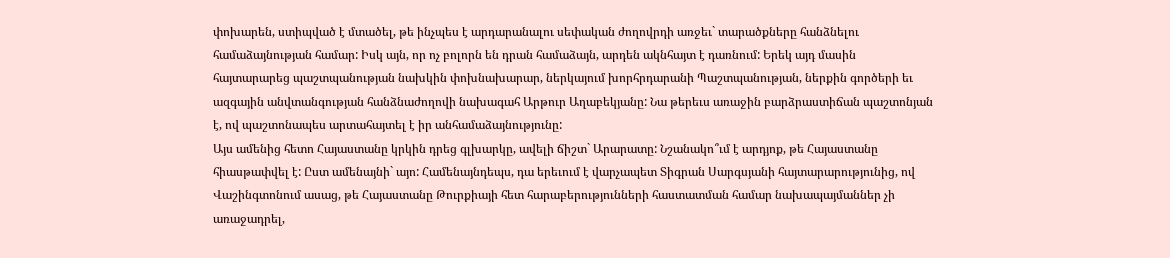փոխարեն, ստիպված է մտածել, թե ինչպես է արդարանալու սեփական ժողովրդի առջեւ` տարածքները հանձնելու համաձայնության համար: Իսկ այն, որ ոչ բոլորն են դրան համաձայն, արդեն ակնհայտ է դառնում: Երեկ այդ մասին հայտարարեց պաշտպանության նախկին փոխնախարար, ներկայում խորհրդարանի Պաշտպանության, ներքին գործերի եւ ազգային անվտանգության հանձնաժողովի նախագահ Արթուր Աղաբեկյանը: Նա թերեւս առաջին բարձրաստիճան պաշտոնյան է, ով պաշտոնապես արտահայտել է իր անհամաձայնությունը:
Այս ամենից հետո Հայաստանը կրկին դրեց գլխարկը, ավելի ճիշտ` Արարատը: Նշանակո՞ւմ է արդյոք, թե Հայաստանը հիասթափվել է: Ըստ ամենայնի` այո: Համենայնդեպս, դա երեւում է վարչապետ Տիգրան Սարգսյանի հայտարարությունից, ով Վաշինգտոնում ասաց, թե Հայաստանը Թուրքիայի հետ հարաբերությունների հաստատման համար նախապայմաններ չի առաջադրել,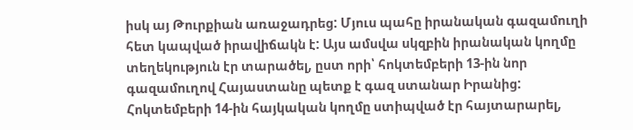իսկ այ Թուրքիան առաջադրեց: Մյուս պահը իրանական գազամուղի հետ կապված իրավիճակն է: Այս ամսվա սկզբին իրանական կողմը տեղեկություն էր տարածել, ըստ որի՝ հոկտեմբերի 13-ին նոր գազամուղով Հայաստանը պետք է գազ ստանար Իրանից: Հոկտեմբերի 14-ին հայկական կողմը ստիպված էր հայտարարել,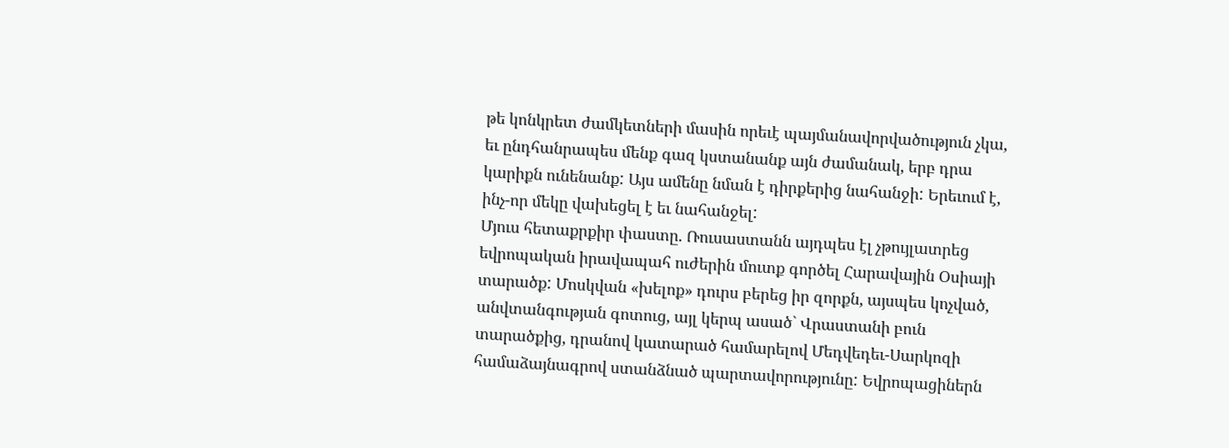թե կոնկրետ ժամկետների մասին որեւէ պայմանավորվածություն չկա, եւ ընդհանրապես մենք գազ կստանանք այն ժամանակ, երբ դրա կարիքն ունենանք: Այս ամենը նման է դիրքերից նահանջի: Երեւում է, ինչ-որ մեկը վախեցել է եւ նահանջել:
Մյուս հետաքրքիր փաստը. Ռուսաստանն այդպես էլ չթույլատրեց եվրոպական իրավապահ ուժերին մուտք գործել Հարավային Օսիայի տարածք: Մոսկվան «խելոք» դուրս բերեց իր զորքն, այսպես կոչված, անվտանգության գոտուց, այլ կերպ ասած` Վրաստանի բուն տարածքից, դրանով կատարած համարելով Մեդվեդեւ-Սարկոզի համաձայնագրով ստանձնած պարտավորությունը: Եվրոպացիներն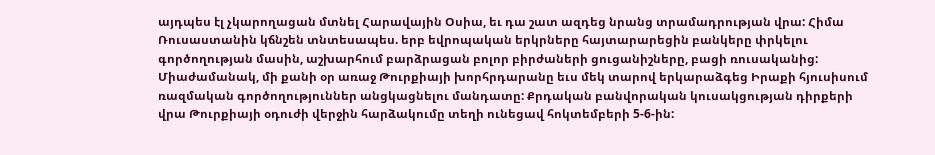այդպես էլ չկարողացան մտնել Հարավային Օսիա, եւ դա շատ ազդեց նրանց տրամադրության վրա: Հիմա Ռուսաստանին կճնշեն տնտեսապես. երբ եվրոպական երկրները հայտարարեցին բանկերը փրկելու գործողության մասին, աշխարհում բարձրացան բոլոր բիրժաների ցուցանիշները, բացի ռուսականից: Միաժամանակ, մի քանի օր առաջ Թուրքիայի խորհրդարանը եւս մեկ տարով երկարաձգեց Իրաքի հյուսիսում ռազմական գործողություններ անցկացնելու մանդատը: Քրդական բանվորական կուսակցության դիրքերի վրա Թուրքիայի օդուժի վերջին հարձակումը տեղի ունեցավ հոկտեմբերի 5-6-ին: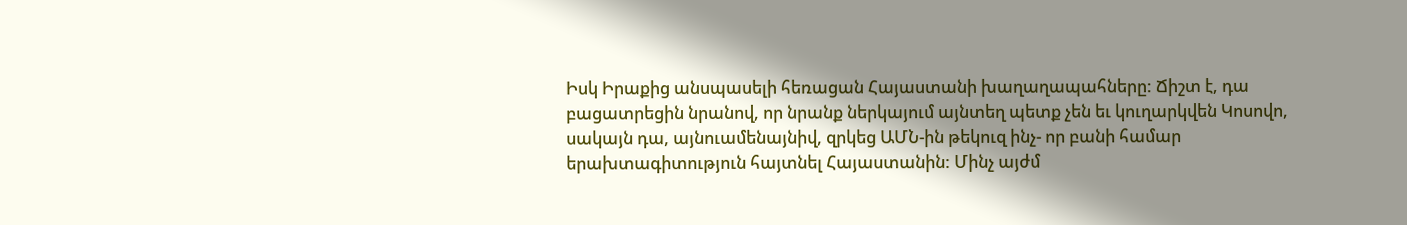Իսկ Իրաքից անսպասելի հեռացան Հայաստանի խաղաղապահները: Ճիշտ է, դա բացատրեցին նրանով, որ նրանք ներկայում այնտեղ պետք չեն եւ կուղարկվեն Կոսովո, սակայն դա, այնուամենայնիվ, զրկեց ԱՄՆ-ին թեկուզ ինչ- որ բանի համար երախտագիտություն հայտնել Հայաստանին: Մինչ այժմ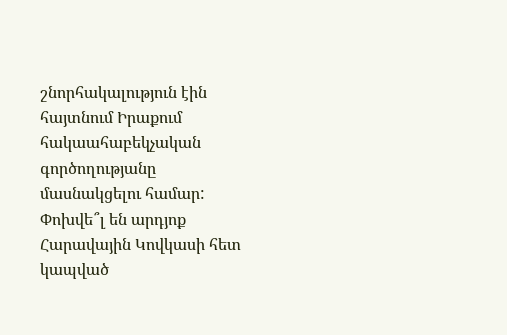շնորհակալություն էին հայտնում Իրաքում հակաահաբեկչական գործողությանը մասնակցելու համար: Փոխվե՞լ են արդյոք Հարավային Կովկասի հետ կապված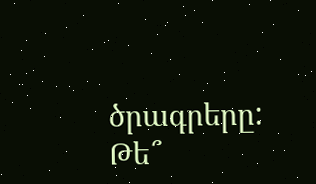ծրագրերը: Թե՞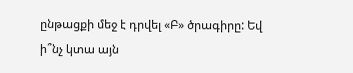ընթացքի մեջ է դրվել «Բ» ծրագիրը: Եվ ի՞նչ կտա այն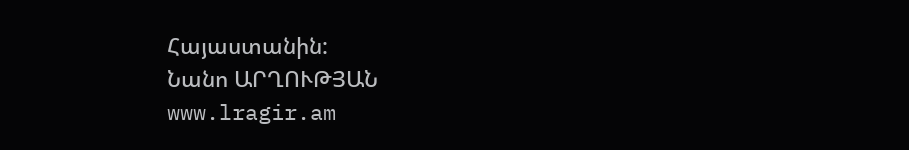Հայաստանին:
Նանո ԱՐՂՈՒԹՅԱՆ
www.lragir.am